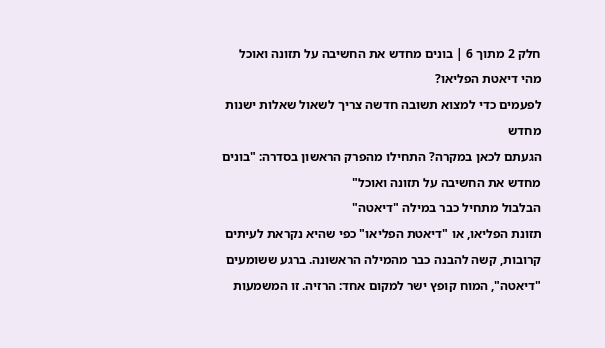חלק 2 מתוך 6 | בונים מחדש את החשיבה על תזונה ואוכל
מהי דיאטת הפליאו?
לפעמים כדי למצוא תשובה חדשה צריך לשאול שאלות ישנות מחדש
הגעתם לכאן במקרה? התחילו מהפרק הראשון בסדרה: "בונים מחדש את החשיבה על תזונה ואוכל"
הבלבול מתחיל כבר במילה "דיאטה"
תזונת הפליאו, או "דיאטת הפליאו" כפי שהיא נקראת לעיתים קרובות, קשה להבנה כבר מהמילה הראשונה. ברגע ששומעים "דיאטה", המוח קופץ ישר למקום אחד: הרזיה. זו המשמעות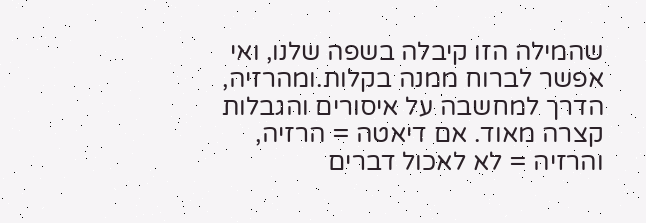שהמילה הזו קיבלה בשפה שלנו, ואי אפשר לברוח ממנה בקלות.ומהרזיה, הדרך למחשבה על איסורים והגבלות קצרה מאוד. אם דיאטה = הרזיה, והרזיה = לא לאכול דברים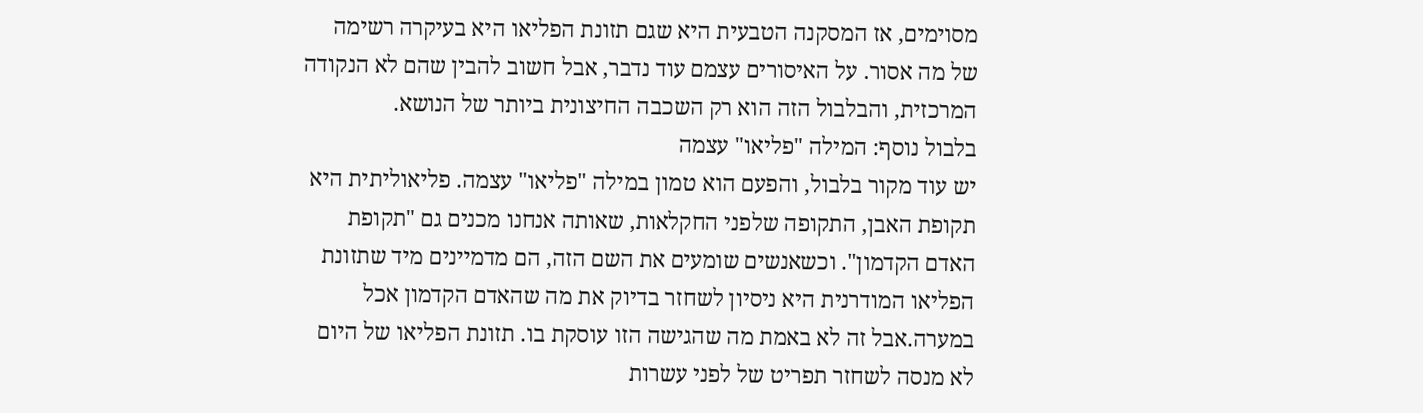מסוימים, אז המסקנה הטבעית היא שגם תזונת הפליאו היא בעיקרה רשימה של מה אסור. על האיסורים עצמם עוד נדבר, אבל חשוב להבין שהם לא הנקודה המרכזית, והבלבול הזה הוא רק השכבה החיצונית ביותר של הנושא.
בלבול נוסף: המילה "פליאו" עצמה
יש עוד מקור בלבול, והפעם הוא טמון במילה "פליאו" עצמה. פליאוליתית היא תקופת האבן, התקופה שלפני החקלאות, שאותה אנחנו מכנים גם "תקופת האדם הקדמון". וכשאנשים שומעים את השם הזה, הם מדמיינים מיד שתזונת הפליאו המודרנית היא ניסיון לשחזר בדיוק את מה שהאדם הקדמון אכל במערה.אבל זה לא באמת מה שהגישה הזו עוסקת בו. תזונת הפליאו של היום לא מנסה לשחזר תפריט של לפני עשרות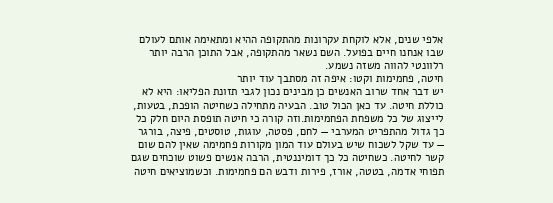אלפי שנים, אלא לוקחת עקרונות מהתקופה ההיא ומתאימה אותם לעולם שבו אנחנו חיים בפועל. השם נשאר מהתקופה, אבל התוכן הרבה יותר רלוונטי להווה משזה נשמע.
חיטה, פחמימות וקטו: איפה זה מסתבך עוד יותר
יש דבר אחד שרוב האנשים כן מבינים נכון לגבי תזונת הפליאו: היא לא כוללת חיטה. עד כאן הכול טוב. הבעיה מתחילה כשחיטה הופכת, בטעות, לייצוג של כל משפחת הפחמימות.וזה קורה כי חיטה תופסת היום חלק כל כך גדול מהתפריט המערבי — לחם, פסטה, עוגות, טוסטים, פיצה, בורגר — עד שקל לשכוח שיש בעולם עוד המון מקורות פחמימה שאין להם שום קשר לחיטה. כשחיטה כל כך דומיננטית, הרבה אנשים פשוט שוכחים שגם תפוחי אדמה, בטטה, אורז, פירות ודבש הם פחמימות. וכשמוציאים חיטה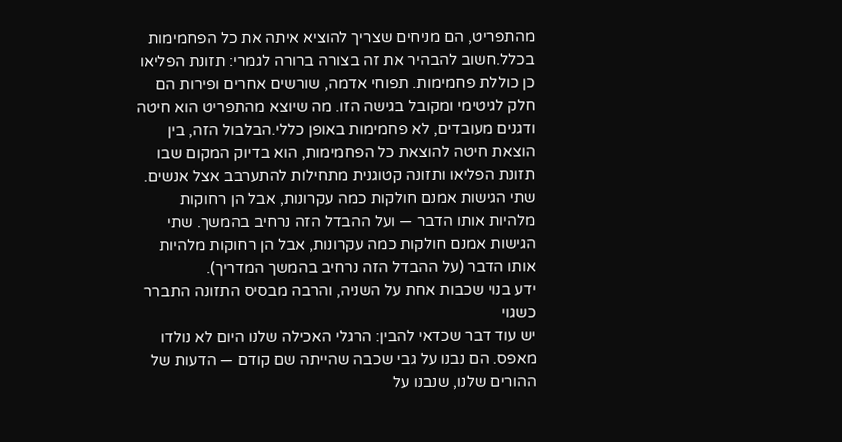מהתפריט, הם מניחים שצריך להוציא איתה את כל הפחמימות בכלל.חשוב להבהיר את זה בצורה ברורה לגמרי: תזונת הפליאו כן כוללת פחמימות. תפוחי אדמה, שורשים אחרים ופירות הם חלק לגיטימי ומקובל בגישה הזו. מה שיוצא מהתפריט הוא חיטה ודגנים מעובדים, לא פחמימות באופן כללי.הבלבול הזה, בין הוצאת חיטה להוצאת כל הפחמימות, הוא בדיוק המקום שבו תזונת הפליאו ותזונה קטוגנית מתחילות להתערבב אצל אנשים. שתי הגישות אמנם חולקות כמה עקרונות, אבל הן רחוקות מלהיות אותו הדבר — ועל ההבדל הזה נרחיב בהמשך. שתי הגישות אמנם חולקות כמה עקרונות, אבל הן רחוקות מלהיות אותו הדבר (על ההבדל הזה נרחיב בהמשך המדריך).
ידע בנוי שכבות אחת על השניה, והרבה מבסיס התזונה התברר כשגוי
יש עוד דבר שכדאי להבין: הרגלי האכילה שלנו היום לא נולדו מאפס. הם נבנו על גבי שכבה שהייתה שם קודם — הדעות של ההורים שלנו, שנבנו על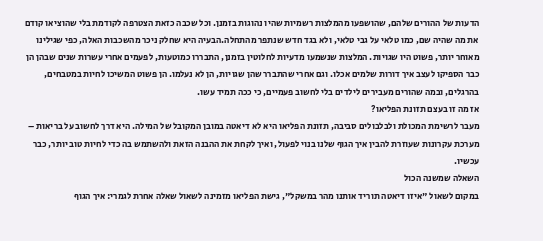הדעות של ההורים שלהם, שהושפעו מהמלצות רשמיות שהיו נהוגות בזמנן. וכל שכבה כזאת הצטרפה לקודמת בלי שהוציאו קודם את מה שהיה שם, כמו טלאי על גבי טלאי, ולא בגד חדש שנתפר מהתחלה.הבעיה היא שחלק ניכר מהשכבות האלה, כפי שגילינו מאוחר יותר, פשוט היו שגויות. המלצות שנשמעו מדעיות לחלוטין בזמנן, התבררו כמוטעות, לפעמים אחרי עשרות שנים שבהן הן כבר הספיקו לעצב איך דורות שלמים אכלו. וגם אחרי שהתברר שהן שגויות, הן לא נעלמו. הן פשוט המשיכו לחיות במטבחים, בהרגלים, ובמה שהורים מעבירים לילדים בלי לחשוב פעמיים, כי ככה תמיד עשו.
אז מה זו בעצם תזונת הפליאו?
מעבר לרשימת המכולת ולבלבולים סביבה, תזונת הפליאו היא לא דיאטה במובן המקובל של המילה. היא דרך לחשוב על בריאות – מערכת עקרונות שעוזרת להבין איך הגוף שלנו בנוי לפעול, ואיך לקחת את ההבנה הזאת ולהשתמש בה כדי לחיות טוב יותר, כבר עכשיו.
השאלה שמשנה הכול
במקום לשאול "איזו דיאטה תוריד אותנו מהר במשקל", גישת הפליאו מזמינה לשאול שאלה אחרת לגמרי: איך הגוף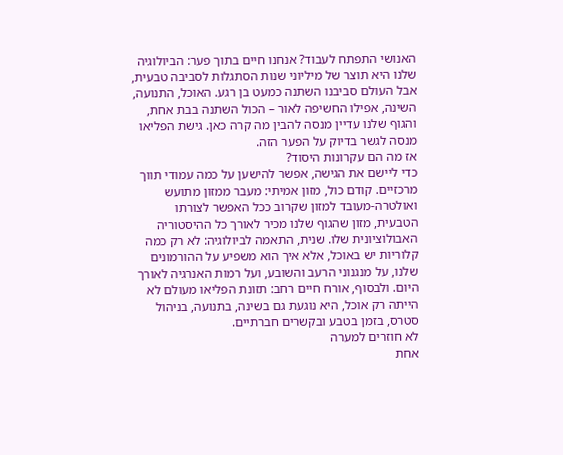האנושי התפתח לעבוד? אנחנו חיים בתוך פער: הביולוגיה שלנו היא תוצר של מיליוני שנות הסתגלות לסביבה טבעית, אבל העולם סביבנו השתנה כמעט בן רגע. האוכל, התנועה, השינה, אפילו החשיפה לאור – הכול השתנה בבת אחת, והגוף שלנו עדיין מנסה להבין מה קרה כאן. גישת הפליאו מנסה לגשר בדיוק על הפער הזה.
אז מה הם עקרונות היסוד?
כדי ליישם את הגישה, אפשר להישען על כמה עמודי תווך מרכזיים. קודם כול, מזון אמיתי: מעבר ממזון מתועש ואולטרה-מעובד למזון שקרוב ככל האפשר לצורתו הטבעית, מזון שהגוף שלנו מכיר לאורך כל ההיסטוריה האבולוציונית שלו. שנית, התאמה לביולוגיה: לא רק כמה קלוריות יש באוכל, אלא איך הוא משפיע על ההורמונים שלנו, על מנגנוני הרעב והשובע, ועל רמות האנרגיה לאורך היום. ולבסוף, אורח חיים רחב: תזונת הפליאו מעולם לא הייתה רק אוכל, היא נוגעת גם בשינה, בתנועה, בניהול סטרס, בזמן בטבע ובקשרים חברתיים.
לא חוזרים למערה
אחת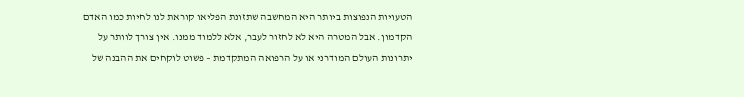הטעויות הנפוצות ביותר היא המחשבה שתזונת הפליאו קוראת לנו לחיות כמו האדם הקדמון. אבל המטרה היא לא לחזור לעבר, אלא ללמוד ממנו. אין צורך לוותר על יתרונות העולם המודרני או על הרפואה המתקדמת – פשוט לוקחים את ההבנה של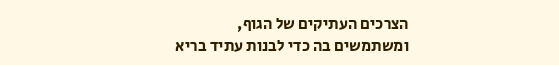הצרכים העתיקים של הגוף, ומשתמשים בה כדי לבנות עתיד בריא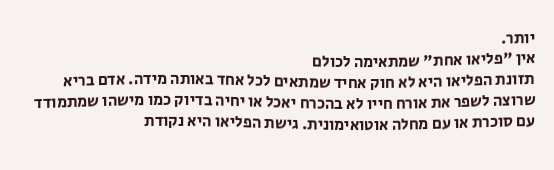יותר.
אין "פליאו אחת" שמתאימה לכולם
תזונת הפליאו היא לא חוק אחיד שמתאים לכל אחד באותה מידה. אדם בריא שרוצה לשפר את אורח חייו לא בהכרח יאכל או יחיה בדיוק כמו מישהו שמתמודד עם סוכרת או עם מחלה אוטואימונית. גישת הפליאו היא נקודת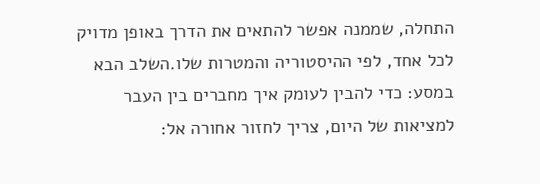התחלה, שממנה אפשר להתאים את הדרך באופן מדויק לכל אחד, לפי ההיסטוריה והמטרות שלו.השלב הבא במסע: כדי להבין לעומק איך מחברים בין העבר למציאות של היום, צריך לחזור אחורה אל: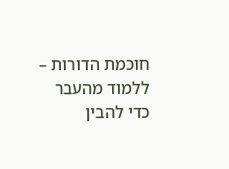חוכמת הדורות – ללמוד מהעבר כדי להבין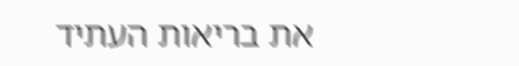את בריאות העתיד